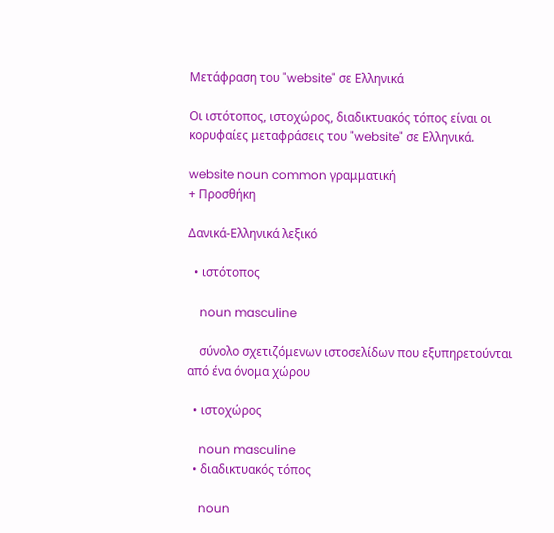Μετάφραση του "website" σε Ελληνικά

Οι ιστότοπος, ιστοχώρος, διαδικτυακός τόπος είναι οι κορυφαίες μεταφράσεις του "website" σε Ελληνικά.

website noun common γραμματική
+ Προσθήκη

Δανικά-Ελληνικά λεξικό

  • ιστότοπος

    noun masculine

    σύνολο σχετιζόμενων ιστοσελίδων που εξυπηρετούνται από ένα όνομα χώρου

  • ιστοχώρος

    noun masculine
  • διαδικτυακός τόπος

    noun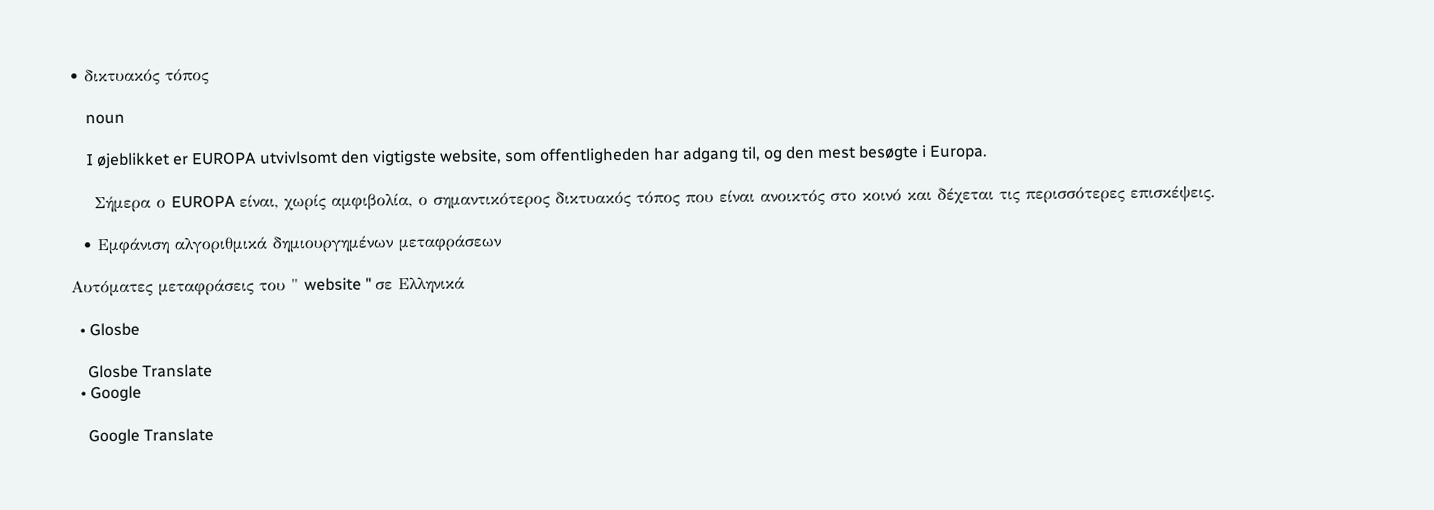• δικτυακός τόπος

    noun

    I øjeblikket er EUROPA utvivlsomt den vigtigste website, som offentligheden har adgang til, og den mest besøgte i Europa.

    Σήμερα ο EUROPA είναι, χωρίς αμφιβολία, ο σημαντικότερος δικτυακός τόπος που είναι ανοικτός στο κοινό και δέχεται τις περισσότερες επισκέψεις.

  • Εμφάνιση αλγοριθμικά δημιουργημένων μεταφράσεων

Αυτόματες μεταφράσεις του " website " σε Ελληνικά

  • Glosbe

    Glosbe Translate
  • Google

    Google Translate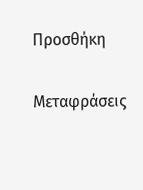Προσθήκη

Μεταφράσεις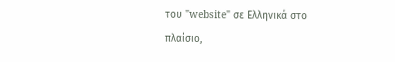του "website" σε Ελληνικά στο πλαίσιο,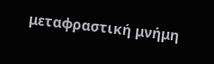μεταφραστική μνήμη